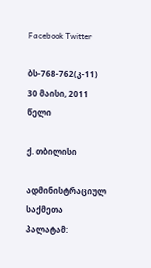Facebook Twitter

ბს-768-762(კ-11) 30 მაისი, 2011 წელი

ქ. თბილისი

ადმინისტრაციულ საქმეთა პალატამ: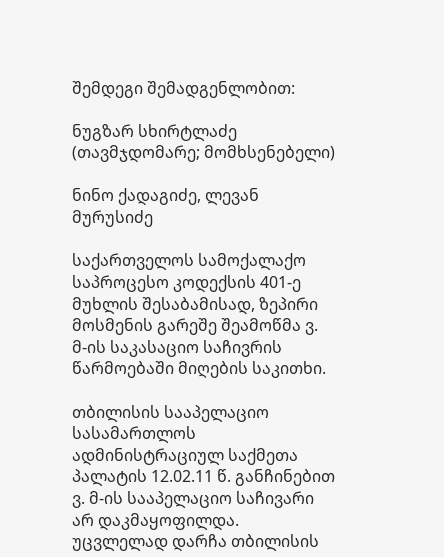შემდეგი შემადგენლობით:

ნუგზარ სხირტლაძე (თავმჯდომარე; მომხსენებელი)

ნინო ქადაგიძე, ლევან მურუსიძე

საქართველოს სამოქალაქო საპროცესო კოდექსის 401-ე მუხლის შესაბამისად, ზეპირი მოსმენის გარეშე შეამოწმა ვ. მ-ის საკასაციო საჩივრის წარმოებაში მიღების საკითხი.

თბილისის სააპელაციო სასამართლოს ადმინისტრაციულ საქმეთა პალატის 12.02.11 წ. განჩინებით ვ. მ-ის სააპელაციო საჩივარი არ დაკმაყოფილდა. უცვლელად დარჩა თბილისის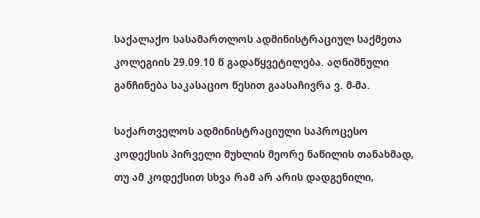საქალაქო სასამართლოს ადმინისტრაციულ საქმეთა კოლეგიის 29.09.10 წ გადაწყვეტილება. აღნიშნული განჩინება საკასაციო წესით გაასაჩივრა ვ. მ-მა.

საქართველოს ადმინისტრაციული საპროცესო კოდექსის პირველი მუხლის მეორე ნაწილის თანახმად, თუ ამ კოდექსით სხვა რამ არ არის დადგენილი,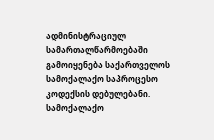ადმინისტრაციულ სამართალწარმოებაში გამოიყენება საქართველოს სამოქალაქო საპროცესო კოდექსის დებულებანი. სამოქალაქო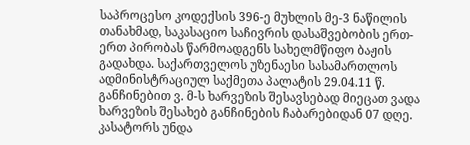საპროცესო კოდექსის 396-ე მუხლის მე-3 ნაწილის თანახმად, საკასაციო საჩივრის დასაშვებობის ერთ-ერთ პირობას წარმოადგენს სახელმწიფო ბაჟის გადახდა. საქართველოს უზენაესი სასამართლოს ადმინისტრაციულ საქმეთა პალატის 29.04.11 წ. განჩინებით ვ. მ-ს ხარვეზის შესავსებად მიეცათ ვადა ხარვეზის შესახებ განჩინების ჩაბარებიდან 07 დღე. კასატორს უნდა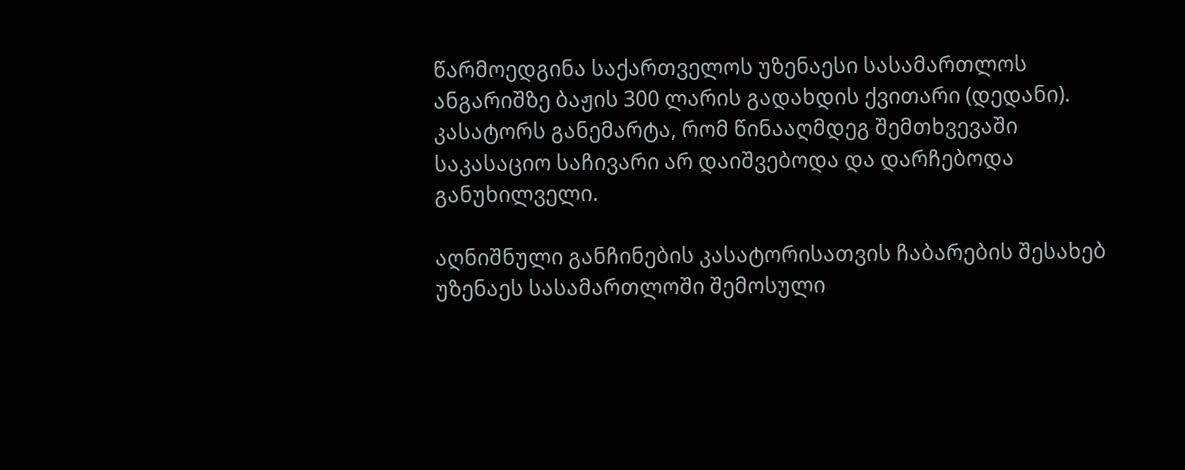წარმოედგინა საქართველოს უზენაესი სასამართლოს ანგარიშზე ბაჟის 300 ლარის გადახდის ქვითარი (დედანი). კასატორს განემარტა, რომ წინააღმდეგ შემთხვევაში საკასაციო საჩივარი არ დაიშვებოდა და დარჩებოდა განუხილველი.

აღნიშნული განჩინების კასატორისათვის ჩაბარების შესახებ უზენაეს სასამართლოში შემოსული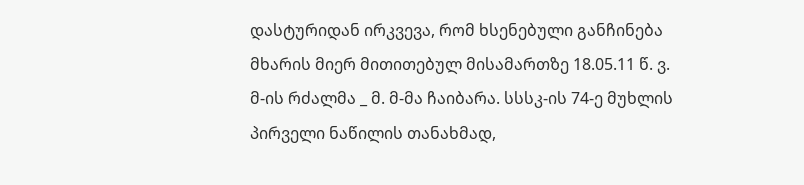დასტურიდან ირკვევა, რომ ხსენებული განჩინება მხარის მიერ მითითებულ მისამართზე 18.05.11 წ. ვ. მ-ის რძალმა _ მ. მ-მა ჩაიბარა. სსსკ-ის 74-ე მუხლის პირველი ნაწილის თანახმად,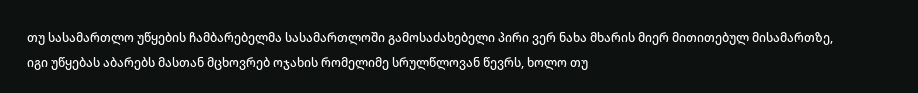თუ სასამართლო უწყების ჩამბარებელმა სასამართლოში გამოსაძახებელი პირი ვერ ნახა მხარის მიერ მითითებულ მისამართზე, იგი უწყებას აბარებს მასთან მცხოვრებ ოჯახის რომელიმე სრულწლოვან წევრს, ხოლო თუ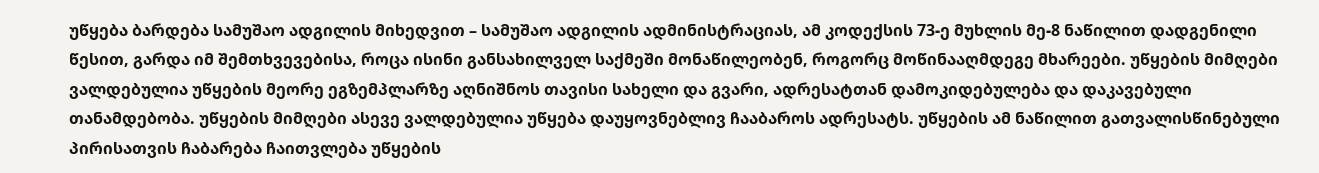უწყება ბარდება სამუშაო ადგილის მიხედვით – სამუშაო ადგილის ადმინისტრაციას, ამ კოდექსის 73-ე მუხლის მე-8 ნაწილით დადგენილი წესით, გარდა იმ შემთხვევებისა, როცა ისინი განსახილველ საქმეში მონაწილეობენ, როგორც მოწინააღმდეგე მხარეები. უწყების მიმღები ვალდებულია უწყების მეორე ეგზემპლარზე აღნიშნოს თავისი სახელი და გვარი, ადრესატთან დამოკიდებულება და დაკავებული თანამდებობა. უწყების მიმღები ასევე ვალდებულია უწყება დაუყოვნებლივ ჩააბაროს ადრესატს. უწყების ამ ნაწილით გათვალისწინებული პირისათვის ჩაბარება ჩაითვლება უწყების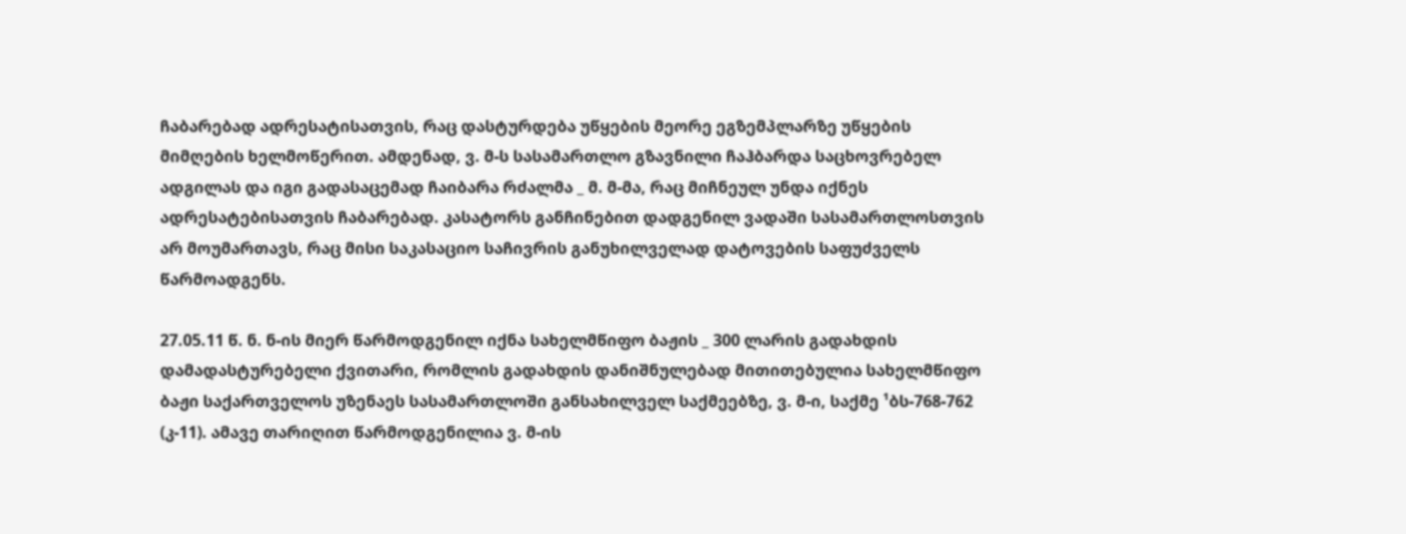ჩაბარებად ადრესატისათვის, რაც დასტურდება უწყების მეორე ეგზემპლარზე უწყების მიმღების ხელმოწერით. ამდენად, ვ. მ-ს სასამართლო გზავნილი ჩაჰბარდა საცხოვრებელ ადგილას და იგი გადასაცემად ჩაიბარა რძალმა _ მ. მ-მა, რაც მიჩნეულ უნდა იქნეს ადრესატებისათვის ჩაბარებად. კასატორს განჩინებით დადგენილ ვადაში სასამართლოსთვის არ მოუმართავს, რაც მისი საკასაციო საჩივრის განუხილველად დატოვების საფუძველს წარმოადგენს.

27.05.11 წ. ნ. ნ-ის მიერ წარმოდგენილ იქნა სახელმწიფო ბაჟის _ 300 ლარის გადახდის დამადასტურებელი ქვითარი, რომლის გადახდის დანიშნულებად მითითებულია სახელმწიფო ბაჟი საქართველოს უზენაეს სასამართლოში განსახილველ საქმეებზე, ვ. მ-ი, საქმე ¹ბს-768-762 (კ-11). ამავე თარიღით წარმოდგენილია ვ. მ-ის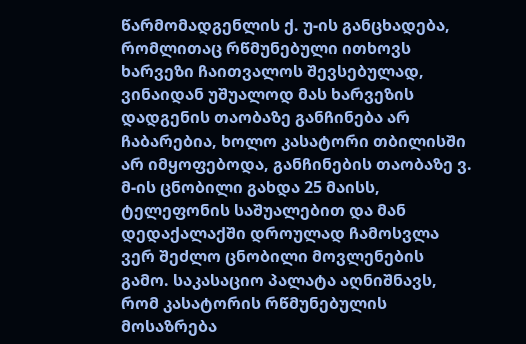წარმომადგენლის ქ. უ-ის განცხადება, რომლითაც რწმუნებული ითხოვს ხარვეზი ჩაითვალოს შევსებულად, ვინაიდან უშუალოდ მას ხარვეზის დადგენის თაობაზე განჩინება არ ჩაბარებია, ხოლო კასატორი თბილისში არ იმყოფებოდა, განჩინების თაობაზე ვ. მ-ის ცნობილი გახდა 25 მაისს, ტელეფონის საშუალებით და მან დედაქალაქში დროულად ჩამოსვლა ვერ შეძლო ცნობილი მოვლენების გამო. საკასაციო პალატა აღნიშნავს, რომ კასატორის რწმუნებულის მოსაზრება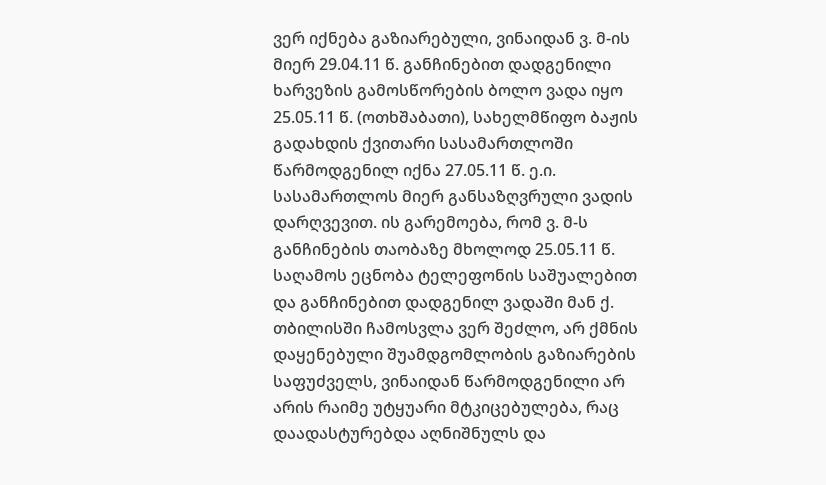ვერ იქნება გაზიარებული, ვინაიდან ვ. მ-ის მიერ 29.04.11 წ. განჩინებით დადგენილი ხარვეზის გამოსწორების ბოლო ვადა იყო 25.05.11 წ. (ოთხშაბათი), სახელმწიფო ბაჟის გადახდის ქვითარი სასამართლოში წარმოდგენილ იქნა 27.05.11 წ. ე.ი. სასამართლოს მიერ განსაზღვრული ვადის დარღვევით. ის გარემოება, რომ ვ. მ-ს განჩინების თაობაზე მხოლოდ 25.05.11 წ. საღამოს ეცნობა ტელეფონის საშუალებით და განჩინებით დადგენილ ვადაში მან ქ. თბილისში ჩამოსვლა ვერ შეძლო, არ ქმნის დაყენებული შუამდგომლობის გაზიარების საფუძველს, ვინაიდან წარმოდგენილი არ არის რაიმე უტყუარი მტკიცებულება, რაც დაადასტურებდა აღნიშნულს და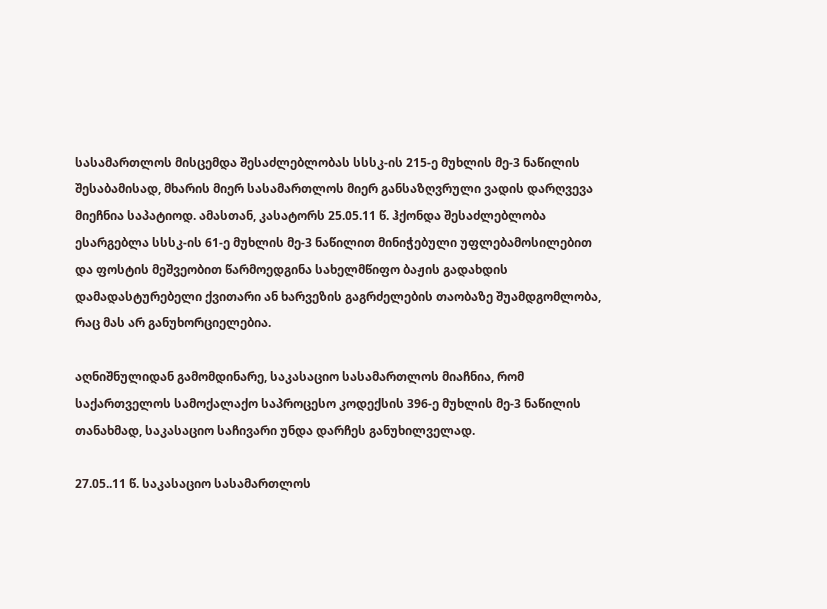სასამართლოს მისცემდა შესაძლებლობას სსსკ-ის 215-ე მუხლის მე-3 ნაწილის შესაბამისად, მხარის მიერ სასამართლოს მიერ განსაზღვრული ვადის დარღვევა მიეჩნია საპატიოდ. ამასთან, კასატორს 25.05.11 წ. ჰქონდა შესაძლებლობა ესარგებლა სსსკ-ის 61-ე მუხლის მე-3 ნაწილით მინიჭებული უფლებამოსილებით და ფოსტის მეშვეობით წარმოედგინა სახელმწიფო ბაჟის გადახდის დამადასტურებელი ქვითარი ან ხარვეზის გაგრძელების თაობაზე შუამდგომლობა, რაც მას არ განუხორციელებია.

აღნიშნულიდან გამომდინარე, საკასაციო სასამართლოს მიაჩნია, რომ საქართველოს სამოქალაქო საპროცესო კოდექსის 396-ე მუხლის მე-3 ნაწილის თანახმად, საკასაციო საჩივარი უნდა დარჩეს განუხილველად.

27.05..11 წ. საკასაციო სასამართლოს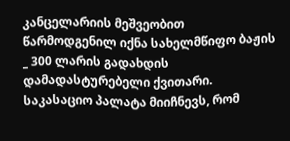კანცელარიის მეშვეობით წარმოდგენილ იქნა სახელმწიფო ბაჟის _ 300 ლარის გადახდის დამადასტურებელი ქვითარი. საკასაციო პალატა მიიჩნევს, რომ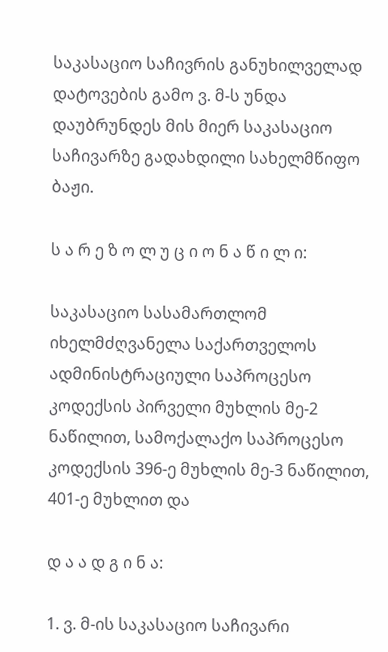საკასაციო საჩივრის განუხილველად დატოვების გამო ვ. მ-ს უნდა დაუბრუნდეს მის მიერ საკასაციო საჩივარზე გადახდილი სახელმწიფო ბაჟი.

ს ა რ ე ზ ო ლ უ ც ი ო ნ ა წ ი ლ ი:

საკასაციო სასამართლომ იხელმძღვანელა საქართველოს ადმინისტრაციული საპროცესო კოდექსის პირველი მუხლის მე-2 ნაწილით, სამოქალაქო საპროცესო კოდექსის 396-ე მუხლის მე-3 ნაწილით, 401-ე მუხლით და

დ ა ა დ გ ი ნ ა:

1. ვ. მ-ის საკასაციო საჩივარი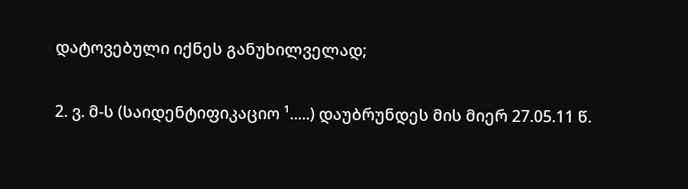დატოვებული იქნეს განუხილველად;

2. ვ. მ-ს (საიდენტიფიკაციო ¹.....) დაუბრუნდეს მის მიერ 27.05.11 წ.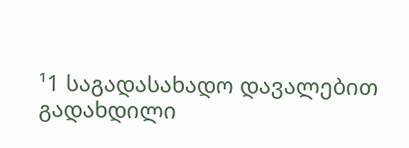¹1 საგადასახადო დავალებით გადახდილი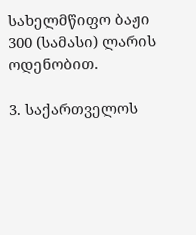სახელმწიფო ბაჟი 300 (სამასი) ლარის ოდენობით.

3. საქართველოს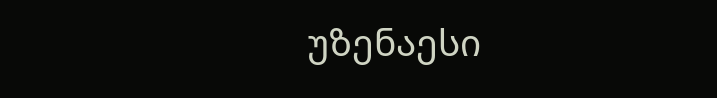უზენაესი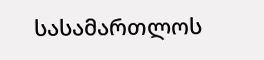სასამართლოს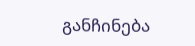განჩინება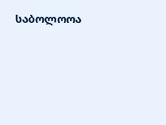საბოლოოა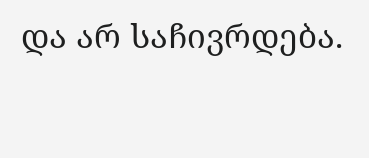და არ საჩივრდება.